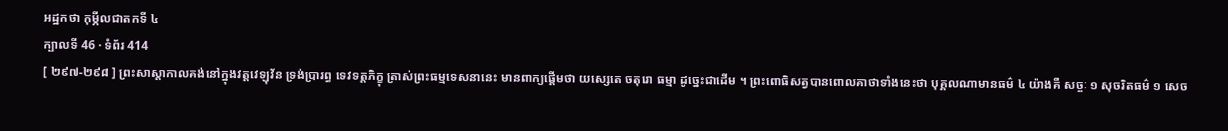អដ្ឋកថា កុម្ភីលជាតកទី ៤
ក្បាលទី 46 · ទំព័រ 414
[ ២៩៧-២៩៨ ] ព្រះសាស្តាកាលគង់នៅក្នុងវត្តវេឡុវ័ន ទ្រង់ប្រារព្ធ ទេវទត្តភិក្ខុ ត្រាស់ព្រះធម្មទេសនានេះ មានពាក្យផ្តើមថា យស្សេតេ ចតុរោ ធម្មា ដូច្នេះជាដើម ។ ព្រះពោធិសត្វបានពោលគាថាទាំងនេះថា បុគ្គលណាមានធម៌ ៤ យ៉ាងគឺ សច្ចៈ ១ សុចរិតធម៌ ១ សេច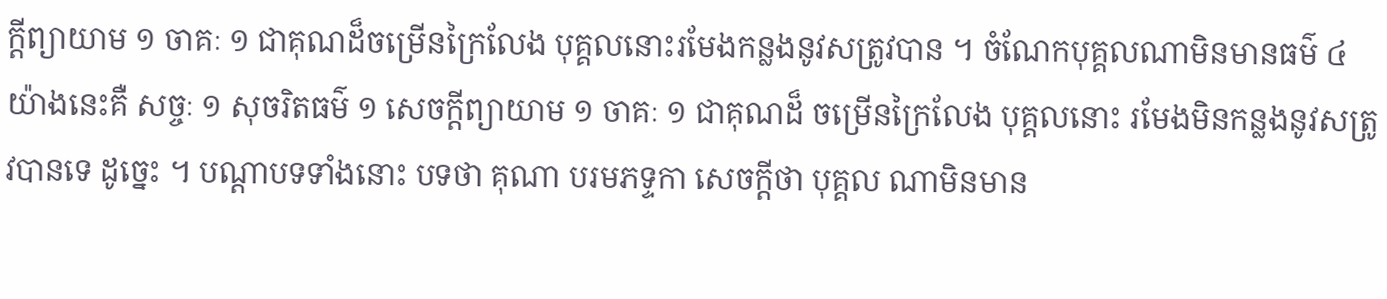ក្តីព្យាយាម ១ ចាគៈ ១ ជាគុណដ៏ចម្រើនក្រៃលែង បុគ្គលនោះរមែងកន្លងនូវសត្រូវបាន ។ ចំណែកបុគ្គលណាមិនមានធម៌ ៤ យ៉ាងនេះគឺ សច្ចៈ ១ សុចរិតធម៌ ១ សេចក្តីព្យាយាម ១ ចាគៈ ១ ជាគុណដ៏ ចម្រើនក្រៃលែង បុគ្គលនោះ រមែងមិនកន្លងនូវសត្រូវបានទេ ដូច្នេះ ។ បណ្តាបទទាំងនោះ បទថា គុណា បរមភទ្ទកា សេចក្តីថា បុគ្គល ណាមិនមាន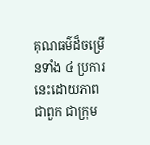គុណធម៌ដ៏ចម្រើនទាំង ៤ ប្រការនេះដោយភាពជាពួក ជាក្រុម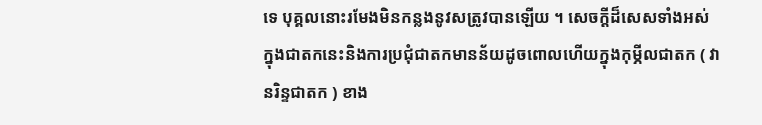ទេ បុគ្គលនោះរមែងមិនកន្លងនូវសត្រូវបានឡើយ ។ សេចក្តីដ៏សេសទាំងអស់ ក្នុងជាតកនេះនិងការប្រជុំជាតកមានន័យដូចពោលហើយក្នុងកុម្ភីលជាតក ( វានរិន្ទជាតក ) ខាង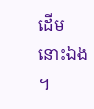ដើមនោះឯង ។